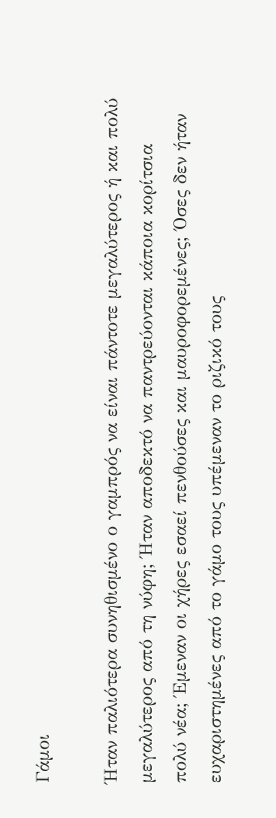Γάμοι

Ήταν παλιότερα συνηθισμένο ο γαμπρός να είναι πάντοτε μεγαλύτερος ή και πολύ μεγαλύτερος από τη νύφη; Ήταν αποδεκτό να παντρεύονται κάποια κορίτσια πολύ νέα; Έμεναν οι χήρες εσαεί πενθούσες και μαυροφορεμένες; Όσες δεν ήταν ευχαριστημένες από το γάμο τους υπέμεναν το ριζικό τους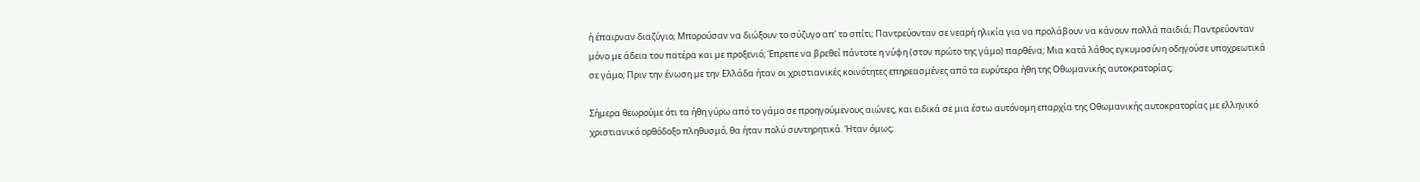ή έπαιρναν διαζύγιο; Μπορούσαν να διώξουν το σύζυγο απ' το σπίτι; Παντρεύονταν σε νεαρή ηλικία για να προλάβουν να κάνουν πολλά παιδιά; Παντρεύονταν μόνο με άδεια του πατέρα και με προξενιό; Έπρεπε να βρεθεί πάντοτε η νύφη (στον πρώτο της γάμο) παρθένα; Μια κατά λάθος εγκυμοσύνη οδηγούσε υποχρεωτικά σε γάμο; Πριν την ένωση με την Ελλάδα ήταν οι χριστιανικές κοινότητες επηρεασμένες από τα ευρύτερα ήθη της Οθωμανικής αυτοκρατορίας;

Σήμερα θεωρούμε ότι τα ήθη γύρω από το γάμο σε προηγούμενους αιώνες, και ειδικά σε μια έστω αυτόνομη επαρχία της Οθωμανικής αυτοκρατορίας με ελληνικό χριστιανικό ορθόδοξο πληθυσμό, θα ήταν πολύ συντηρητικά. Ήταν όμως;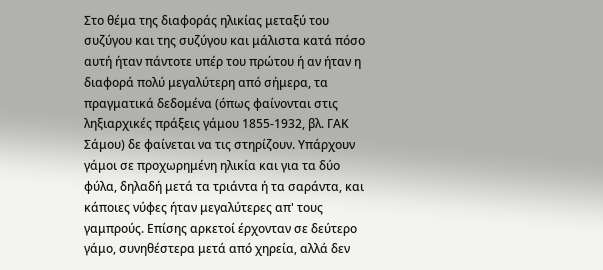Στο θέμα της διαφοράς ηλικίας μεταξύ του συζύγου και της συζύγου και μάλιστα κατά πόσο αυτή ήταν πάντοτε υπέρ του πρώτου ή αν ήταν η διαφορά πολύ μεγαλύτερη από σήμερα, τα πραγματικά δεδομένα (όπως φαίνονται στις ληξιαρχικές πράξεις γάμου 1855-1932, βλ. ΓΑΚ Σάμου) δε φαίνεται να τις στηρίζουν. Υπάρχουν γάμοι σε προχωρημένη ηλικία και για τα δύο φύλα, δηλαδή μετά τα τριάντα ή τα σαράντα, και κάποιες νύφες ήταν μεγαλύτερες απ' τους γαμπρούς. Επίσης αρκετοί έρχονταν σε δεύτερο γάμο, συνηθέστερα μετά από χηρεία, αλλά δεν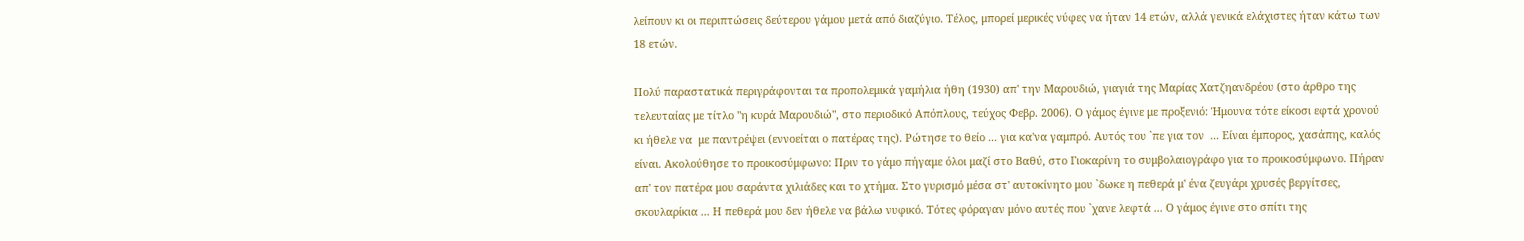λείπουν κι οι περιπτώσεις δεύτερου γάμου μετά από διαζύγιο. Τέλος, μπορεί μερικές νύφες να ήταν 14 ετών, αλλά γενικά ελάχιστες ήταν κάτω των 18 ετών.

Πολύ παραστατικά περιγράφονται τα προπολεμικά γαμήλια ήθη (1930) απ' την Μαρουδιώ, γιαγιά της Μαρίας Χατζηανδρέου (στο άρθρο της τελευταίας με τίτλο "η κυρά Μαρουδιώ", στο περιοδικό Απόπλους, τεύχος Φεβρ. 2006). Ο γάμος έγινε με προξενιό: Ήμουνα τότε είκοσι εφτά χρονού κι ήθελε να  με παντρέψει (εννοείται ο πατέρας της). Ρώτησε το θείο ... για κα'να γαμπρό. Αυτός του `πε για τον  ... Είναι έμπορος, χασάπης, καλός είναι. Ακολούθησε το προικοσύμφωνο: Πριν το γάμο πήγαμε όλοι μαζί στο Βαθύ, στο Γιοκαρίνη το συμβολαιογράφο για το προικοσύμφωνο. Πήραν απ' τον πατέρα μου σαράντα χιλιάδες και το χτήμα. Στο γυρισμό μέσα στ' αυτοκίνητο μου `δωκε η πεθερά μ' ένα ζευγάρι χρυσές βεργίτσες, σκουλαρίκια ... Η πεθερά μου δεν ήθελε να βάλω νυφικό. Τότες φόραγαν μόνο αυτές που `χανε λεφτά ... Ο γάμος έγινε στο σπίτι της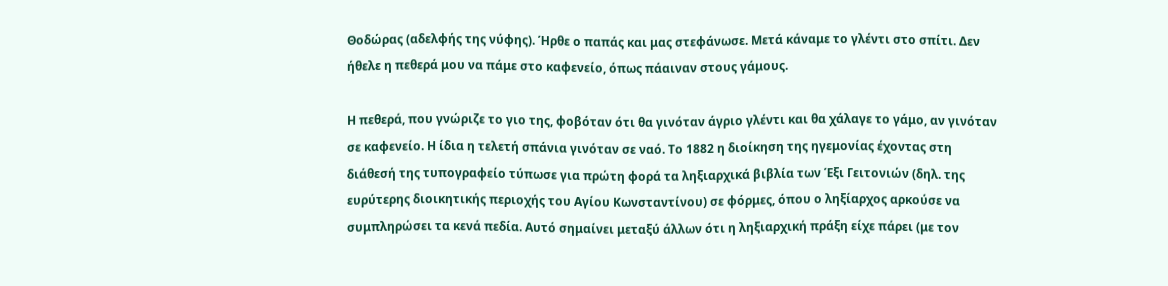Θοδώρας (αδελφής της νύφης). Ήρθε ο παπάς και μας στεφάνωσε. Μετά κάναμε το γλέντι στο σπίτι. Δεν ήθελε η πεθερά μου να πάμε στο καφενείο, όπως πάαιναν στους γάμους.

Η πεθερά, που γνώριζε το γιο της, φοβόταν ότι θα γινόταν άγριο γλέντι και θα χάλαγε το γάμο, αν γινόταν σε καφενείο. Η ίδια η τελετή σπάνια γινόταν σε ναό. Το 1882 η διοίκηση της ηγεμονίας έχοντας στη διάθεσή της τυπογραφείο τύπωσε για πρώτη φορά τα ληξιαρχικά βιβλία των Έξι Γειτονιών (δηλ. της ευρύτερης διοικητικής περιοχής του Αγίου Κωνσταντίνου) σε φόρμες, όπου ο ληξίαρχος αρκούσε να συμπληρώσει τα κενά πεδία. Αυτό σημαίνει μεταξύ άλλων ότι η ληξιαρχική πράξη είχε πάρει (με τον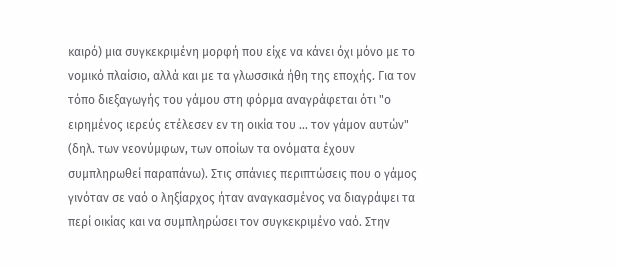καιρό) μια συγκεκριμένη μορφή που είχε να κάνει όχι μόνο με το νομικό πλαίσιο, αλλά και με τα γλωσσικά ήθη της εποχής. Για τον τόπο διεξαγωγής του γάμου στη φόρμα αναγράφεται ότι "ο ειρημένος ιερεύς ετέλεσεν εν τη οικία του ... τον γάμον αυτών" (δηλ. των νεονύμφων, των οποίων τα ονόματα έχουν συμπληρωθεί παραπάνω). Στις σπάνιες περιπτώσεις που ο γάμος γινόταν σε ναό ο ληξίαρχος ήταν αναγκασμένος να διαγράψει τα περί οικίας και να συμπληρώσει τον συγκεκριμένο ναό. Στην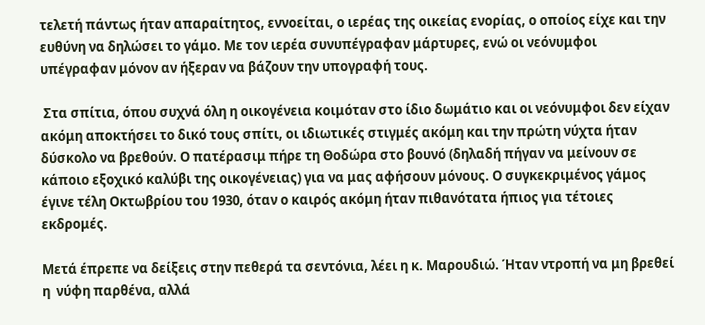τελετή πάντως ήταν απαραίτητος, εννοείται, ο ιερέας της οικείας ενορίας, ο οποίος είχε και την ευθύνη να δηλώσει το γάμο. Με τον ιερέα συνυπέγραφαν μάρτυρες, ενώ οι νεόνυμφοι υπέγραφαν μόνον αν ήξεραν να βάζουν την υπογραφή τους.

 Στα σπίτια, όπου συχνά όλη η οικογένεια κοιμόταν στο ίδιο δωμάτιο και οι νεόνυμφοι δεν είχαν ακόμη αποκτήσει το δικό τους σπίτι, οι ιδιωτικές στιγμές ακόμη και την πρώτη νύχτα ήταν δύσκολο να βρεθούν. Ο πατέρασιμ πήρε τη Θοδώρα στο βουνό (δηλαδή πήγαν να μείνουν σε κάποιο εξοχικό καλύβι της οικογένειας) για να μας αφήσουν μόνους. Ο συγκεκριμένος γάμος έγινε τέλη Οκτωβρίου του 1930, όταν ο καιρός ακόμη ήταν πιθανότατα ήπιος για τέτοιες εκδρομές.

Μετά έπρεπε να δείξεις στην πεθερά τα σεντόνια, λέει η κ. Μαρουδιώ. Ήταν ντροπή να μη βρεθεί η  νύφη παρθένα, αλλά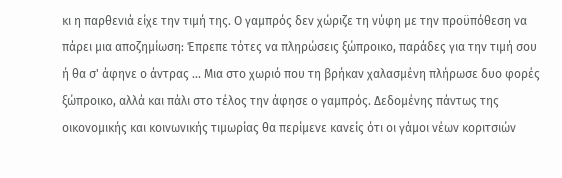κι η παρθενιά είχε την τιμή της. Ο γαμπρός δεν χώριζε τη νύφη με την προϋπόθεση να πάρει μια αποζημίωση: Έπρεπε τότες να πληρώσεις ξώπροικο, παράδες για την τιμή σου ή θα σ' άφηνε ο άντρας ... Μια στο χωριό που τη βρήκαν χαλασμένη πλήρωσε δυο φορές ξώπροικο, αλλά και πάλι στο τέλος την άφησε ο γαμπρός. Δεδομένης πάντως της οικονομικής και κοινωνικής τιμωρίας θα περίμενε κανείς ότι οι γάμοι νέων κοριτσιών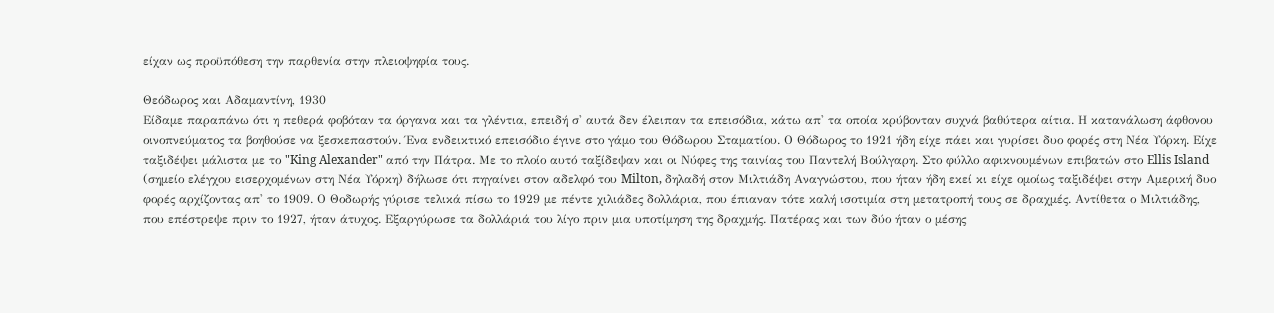είχαν ως προϋπόθεση την παρθενία στην πλειοψηφία τους.

Θεόδωρος και Αδαμαντίνη, 1930
Είδαμε παραπάνω ότι η πεθερά φοβόταν τα όργανα και τα γλέντια, επειδή σ' αυτά δεν έλειπαν τα επεισόδια, κάτω απ' τα οποία κρύβονταν συχνά βαθύτερα αίτια. Η κατανάλωση άφθονου οινοπνεύματος τα βοηθούσε να ξεσκεπαστούν. Ένα ενδεικτικό επεισόδιο έγινε στο γάμο του Θόδωρου Σταματίου. Ο Θόδωρος το 1921 ήδη είχε πάει και γυρίσει δυο φορές στη Νέα Υόρκη. Είχε ταξιδέψει μάλιστα με το "King Alexander" από την Πάτρα. Με το πλοίο αυτό ταξίδεψαν και οι Νύφες της ταινίας του Παντελή Βούλγαρη. Στο φύλλο αφικνουμένων επιβατών στο Ellis Island (σημείο ελέγχου εισερχομένων στη Νέα Υόρκη) δήλωσε ότι πηγαίνει στον αδελφό του Milton, δηλαδή στον Μιλτιάδη Αναγνώστου, που ήταν ήδη εκεί κι είχε ομοίως ταξιδέψει στην Αμερική δυο φορές αρχίζοντας απ' το 1909. Ο Θοδωρής γύρισε τελικά πίσω το 1929 με πέντε χιλιάδες δολλάρια, που έπιαναν τότε καλή ισοτιμία στη μετατροπή τους σε δραχμές. Αντίθετα ο Μιλτιάδης, που επέστρεψε πριν το 1927, ήταν άτυχος. Εξαργύρωσε τα δολλάριά του λίγο πριν μια υποτίμηση της δραχμής. Πατέρας και των δύο ήταν ο μέσης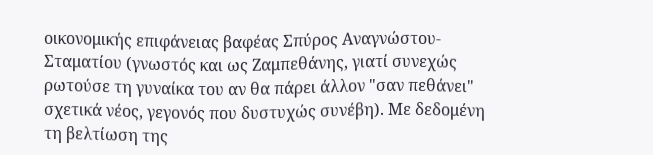οικονομικής επιφάνειας βαφέας Σπύρος Αναγνώστου-Σταματίου (γνωστός και ως Ζαμπεθάνης, γιατί συνεχώς ρωτούσε τη γυναίκα του αν θα πάρει άλλον "σαν πεθάνει" σχετικά νέος, γεγονός που δυστυχώς συνέβη). Με δεδομένη τη βελτίωση της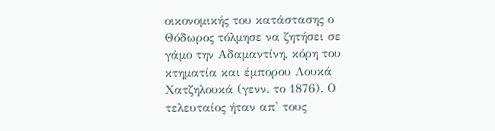οικονομικής του κατάστασης ο Θόδωρος τόλμησε να ζητήσει σε γάμο την Αδαμαντίνη, κόρη του κτηματία και έμπορου Λουκά Χατζηλουκά (γενν. το 1876). Ο τελευταίος ήταν απ' τους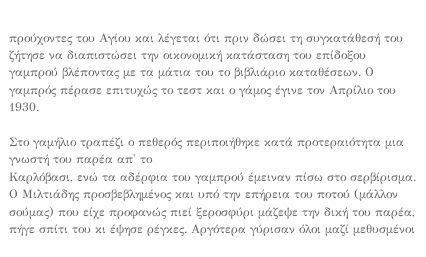προύχοντες του Αγίου και λέγεται ότι πριν δώσει τη συγκατάθεσή του ζήτησε να διαπιστώσει την οικονομική κατάσταση του επίδοξου γαμπρού βλέποντας με τα μάτια του το βιβλιάριο καταθέσεων. Ο γαμπρός πέρασε επιτυχώς το τεστ και ο γάμος έγινε τον Απρίλιο του 1930.

Στο γαμήλιο τραπέζι ο πεθερός περιποιήθηκε κατά προτεραιότητα μια γνωστή του παρέα απ' το
Καρλόβασι, ενώ τα αδέρφια του γαμπρού έμειναν πίσω στο σερβίρισμα. Ο Μιλτιάδης προσβεβλημένος και υπό την επήρεια του ποτού (μάλλον σούμας) που είχε προφανώς πιεί ξεροσφύρι μάζεψε την δική του παρέα, πήγε σπίτι του κι έψησε ρέγκες. Αργότερα γύρισαν όλοι μαζί μεθυσμένοι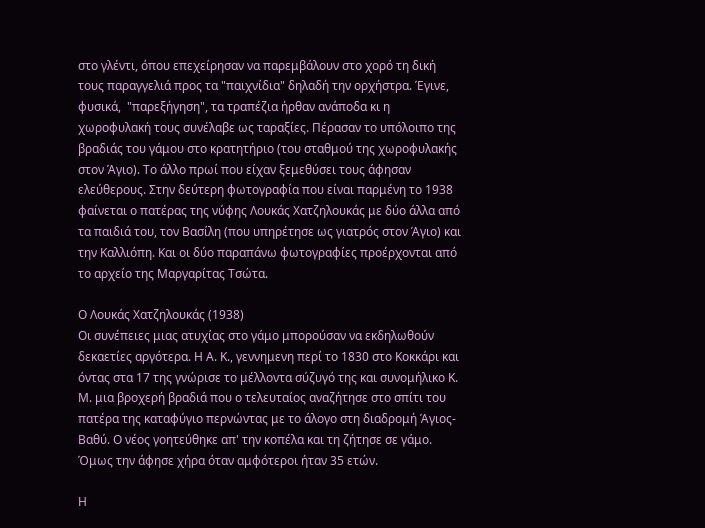στο γλέντι, όπου επεχείρησαν να παρεμβάλουν στο χορό τη δική τους παραγγελιά προς τα "παιχνίδια" δηλαδή την ορχήστρα. Έγινε, φυσικά,  "παρεξήγηση", τα τραπέζια ήρθαν ανάποδα κι η χωροφυλακή τους συνέλαβε ως ταραξίες. Πέρασαν το υπόλοιπο της βραδιάς του γάμου στο κρατητήριο (του σταθμού της χωροφυλακής στον Άγιο). Το άλλο πρωί που είχαν ξεμεθύσει τους άφησαν ελεύθερους. Στην δεύτερη φωτογραφία που είναι παρμένη το 1938 φαίνεται ο πατέρας της νύφης Λουκάς Χατζηλουκάς με δύο άλλα από τα παιδιά του, τον Βασίλη (που υπηρέτησε ως γιατρός στον Άγιο) και την Καλλιόπη. Και οι δύο παραπάνω φωτογραφίες προέρχονται από το αρχείο της Μαργαρίτας Τσώτα.

Ο Λουκάς Χατζηλουκάς (1938)
Οι συνέπειες μιας ατυχίας στο γάμο μπορούσαν να εκδηλωθούν δεκαετίες αργότερα. Η Α. Κ., γεννημενη περί το 1830 στο Κοκκάρι και όντας στα 17 της γνώρισε το μέλλοντα σύζυγό της και συνομήλικο Κ. Μ. μια βροχερή βραδιά που ο τελευταίος αναζήτησε στο σπίτι του πατέρα της καταφύγιο περνώντας με το άλογο στη διαδρομή Άγιος-Βαθύ. Ο νέος γοητεύθηκε απ' την κοπέλα και τη ζήτησε σε γάμο. Όμως την άφησε χήρα όταν αμφότεροι ήταν 35 ετών.

Η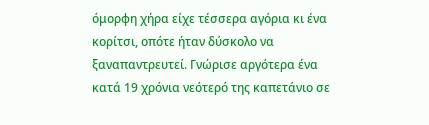όμορφη χήρα είχε τέσσερα αγόρια κι ένα κορίτσι, οπότε ήταν δύσκολο να ξαναπαντρευτεί. Γνώρισε αργότερα ένα κατά 19 χρόνια νεότερό της καπετάνιο σε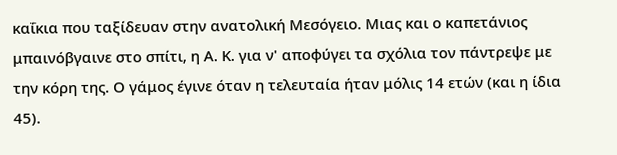καΐκια που ταξίδευαν στην ανατολική Μεσόγειο. Μιας και ο καπετάνιος μπαινόβγαινε στο σπίτι, η Α. Κ. για ν' αποφύγει τα σχόλια τον πάντρεψε με την κόρη της. Ο γάμος έγινε όταν η τελευταία ήταν μόλις 14 ετών (και η ίδια 45).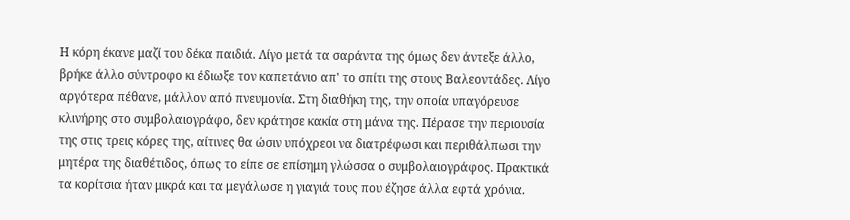Η κόρη έκανε μαζί του δέκα παιδιά. Λίγο μετά τα σαράντα της όμως δεν άντεξε άλλο, βρήκε άλλο σύντροφο κι έδιωξε τον καπετάνιο απ' το σπίτι της στους Βαλεοντάδες. Λίγο αργότερα πέθανε, μάλλον από πνευμονία. Στη διαθήκη της, την οποία υπαγόρευσε κλινήρης στο συμβολαιογράφο, δεν κράτησε κακία στη μάνα της. Πέρασε την περιουσία της στις τρεις κόρες της, αίτινες θα ώσιν υπόχρεοι να διατρέφωσι και περιθάλπωσι την μητέρα της διαθέτιδος, όπως το είπε σε επίσημη γλώσσα ο συμβολαιογράφος. Πρακτικά τα κορίτσια ήταν μικρά και τα μεγάλωσε η γιαγιά τους που έζησε άλλα εφτά χρόνια.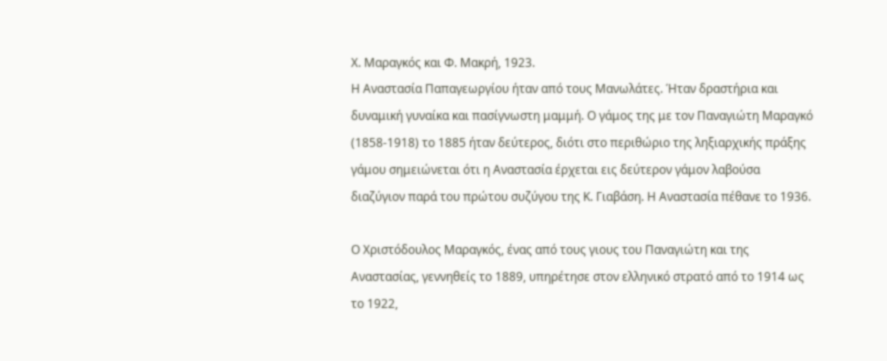Χ. Μαραγκός και Φ. Μακρή, 1923.
Η Αναστασία Παπαγεωργίου ήταν από τους Μανωλάτες. Ήταν δραστήρια και δυναμική γυναίκα και πασίγνωστη μαμμή. Ο γάμος της με τον Παναγιώτη Μαραγκό (1858-1918) το 1885 ήταν δεύτερος, διότι στο περιθώριο της ληξιαρχικής πράξης γάμου σημειώνεται ότι η Αναστασία έρχεται εις δεύτερον γάμον λαβούσα διαζύγιον παρά του πρώτου συζύγου της Κ. Γιαβάση. Η Αναστασία πέθανε το 1936.

Ο Χριστόδουλος Μαραγκός, ένας από τους γιους του Παναγιώτη και της Αναστασίας, γεννηθείς το 1889, υπηρέτησε στον ελληνικό στρατό από το 1914 ως το 1922,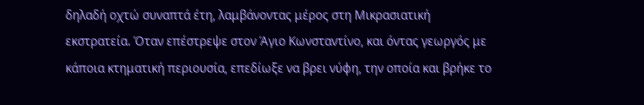δηλαδή οχτώ συναπτά έτη, λαμβάνοντας μέρος στη Μικρασιατική εκστρατεία. Όταν επέστρεψε στον Άγιο Κωνσταντίνο, και όντας γεωργός με κάποια κτηματική περιουσία, επεδίωξε να βρει νύφη, την οποία και βρήκε το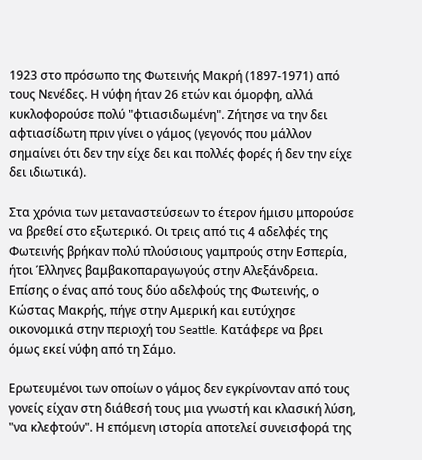1923 στο πρόσωπο της Φωτεινής Μακρή (1897-1971) από τους Νενέδες. Η νύφη ήταν 26 ετών και όμορφη, αλλά κυκλοφορούσε πολύ "φτιασιδωμένη". Ζήτησε να την δει αφτιασίδωτη πριν γίνει ο γάμος (γεγονός που μάλλον σημαίνει ότι δεν την είχε δει και πολλές φορές ή δεν την είχε δει ιδιωτικά).

Στα χρόνια των μεταναστεύσεων το έτερον ήμισυ μπορούσε να βρεθεί στο εξωτερικό. Οι τρεις από τις 4 αδελφές της Φωτεινής βρήκαν πολύ πλούσιους γαμπρούς στην Εσπερία, ήτοι Έλληνες βαμβακοπαραγωγούς στην Αλεξάνδρεια. Επίσης ο ένας από τους δύο αδελφούς της Φωτεινής, ο Κώστας Μακρής, πήγε στην Αμερική και ευτύχησε οικονομικά στην περιοχή του Seattle. Κατάφερε να βρει όμως εκεί νύφη από τη Σάμο.

Ερωτευμένοι των οποίων ο γάμος δεν εγκρίνονταν από τους γονείς είχαν στη διάθεσή τους μια γνωστή και κλασική λύση, "να κλεφτούν". Η επόμενη ιστορία αποτελεί συνεισφορά της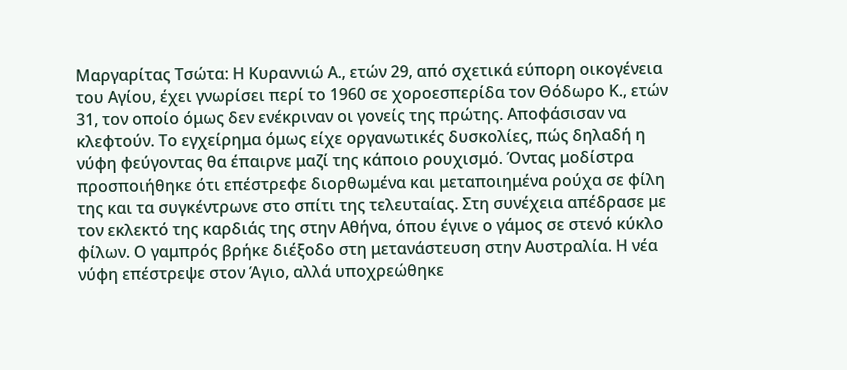Μαργαρίτας Τσώτα: Η Κυραννιώ Α., ετών 29, από σχετικά εύπορη οικογένεια του Αγίου, έχει γνωρίσει περί το 1960 σε χοροεσπερίδα τον Θόδωρο Κ., ετών 31, τον οποίο όμως δεν ενέκριναν οι γονείς της πρώτης. Αποφάσισαν να κλεφτούν. Το εγχείρημα όμως είχε οργανωτικές δυσκολίες, πώς δηλαδή η νύφη φεύγοντας θα έπαιρνε μαζί της κάποιο ρουχισμό. Όντας μοδίστρα προσποιήθηκε ότι επέστρεφε διορθωμένα και μεταποιημένα ρούχα σε φίλη της και τα συγκέντρωνε στο σπίτι της τελευταίας. Στη συνέχεια απέδρασε με τον εκλεκτό της καρδιάς της στην Αθήνα, όπου έγινε ο γάμος σε στενό κύκλο φίλων. Ο γαμπρός βρήκε διέξοδο στη μετανάστευση στην Αυστραλία. Η νέα νύφη επέστρεψε στον Άγιο, αλλά υποχρεώθηκε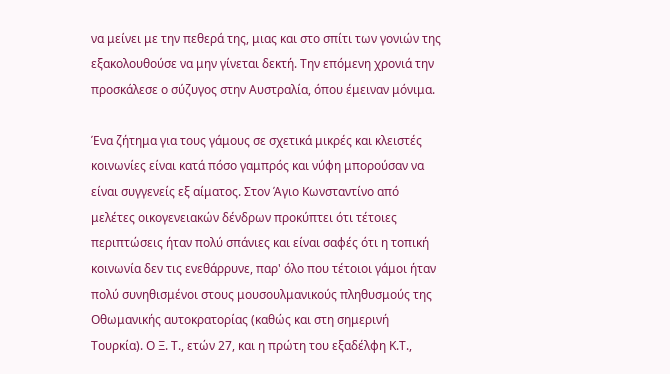να μείνει με την πεθερά της, μιας και στο σπίτι των γονιών της εξακολουθούσε να μην γίνεται δεκτή. Την επόμενη χρονιά την προσκάλεσε ο σύζυγος στην Αυστραλία, όπου έμειναν μόνιμα.

Ένα ζήτημα για τους γάμους σε σχετικά μικρές και κλειστές κοινωνίες είναι κατά πόσο γαμπρός και νύφη μπορούσαν να είναι συγγενείς εξ αίματος. Στον Άγιο Κωνσταντίνο από μελέτες οικογενειακών δένδρων προκύπτει ότι τέτοιες περιπτώσεις ήταν πολύ σπάνιες και είναι σαφές ότι η τοπική κοινωνία δεν τις ενεθάρρυνε, παρ' όλο που τέτοιοι γάμοι ήταν πολύ συνηθισμένοι στους μουσουλμανικούς πληθυσμούς της Οθωμανικής αυτοκρατορίας (καθώς και στη σημερινή Τουρκία). Ο Ξ. Τ., ετών 27, και η πρώτη του εξαδέλφη Κ.Τ.,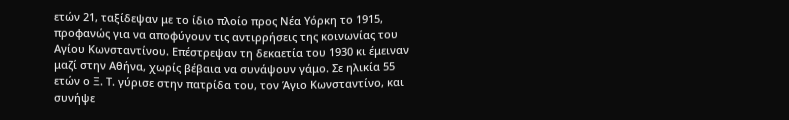ετών 21, ταξίδεψαν με το ίδιο πλοίο προς Νέα Υόρκη το 1915, προφανώς για να αποφύγουν τις αντιρρήσεις της κοινωνίας του Αγίου Κωνσταντίνου. Επέστρεψαν τη δεκαετία του 1930 κι έμειναν μαζί στην Αθήνα, χωρίς βέβαια να συνάψουν γάμο. Σε ηλικία 55 ετών ο Ξ. Τ. γύρισε στην πατρίδα του, τον Άγιο Κωνσταντίνο, και συνήψε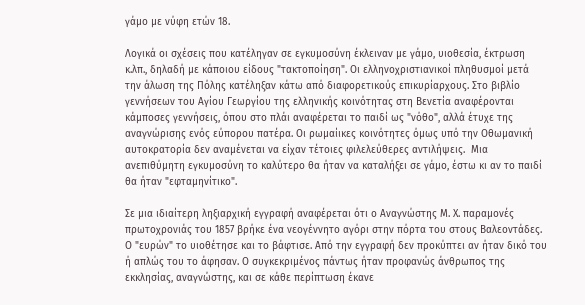γάμο με νύφη ετών 18.

Λογικά οι σχέσεις που κατέληγαν σε εγκυμοσύνη έκλειναν με γάμο, υιοθεσία, έκτρωση κ.λπ., δηλαδή με κάποιου είδους "τακτοποίηση". Οι ελληνοχριστιανικοί πληθυσμοί μετά την άλωση της Πόλης κατέληξαν κάτω από διαφορετικούς επικυρίαρχους. Στο βιβλίο γεννήσεων του Αγίου Γεωργίου της ελληνικής κοινότητας στη Βενετία αναφέρονται κάμποσες γεννήσεις, όπου στο πλάι αναφέρεται το παιδί ως "νόθο", αλλά έτυχε της αναγνώρισης ενός εύπορου πατέρα. Οι ρωμαίικες κοινότητες όμως υπό την Οθωμανική αυτοκρατορία δεν αναμένεται να είχαν τέτοιες φιλελεύθερες αντιλήψεις.  Μια ανεπιθύμητη εγκυμοσύνη το καλύτερο θα ήταν να καταλήξει σε γάμο, έστω κι αν το παιδί θα ήταν "εφταμηνίτικο".

Σε μια ιδιαίτερη ληξιαρχική εγγραφή αναφέρεται ότι ο Αναγνώστης Μ. Χ. παραμονές πρωτοχρονιάς του 1857 βρήκε ένα νεογέννητο αγόρι στην πόρτα του στους Βαλεοντάδες. Ο "ευρών" το υιοθέτησε και το βάφτισε. Από την εγγραφή δεν προκύπτει αν ήταν δικό του ή απλώς του το άφησαν. Ο συγκεκριμένος πάντως ήταν προφανώς άνθρωπος της εκκλησίας, αναγνώστης, και σε κάθε περίπτωση έκανε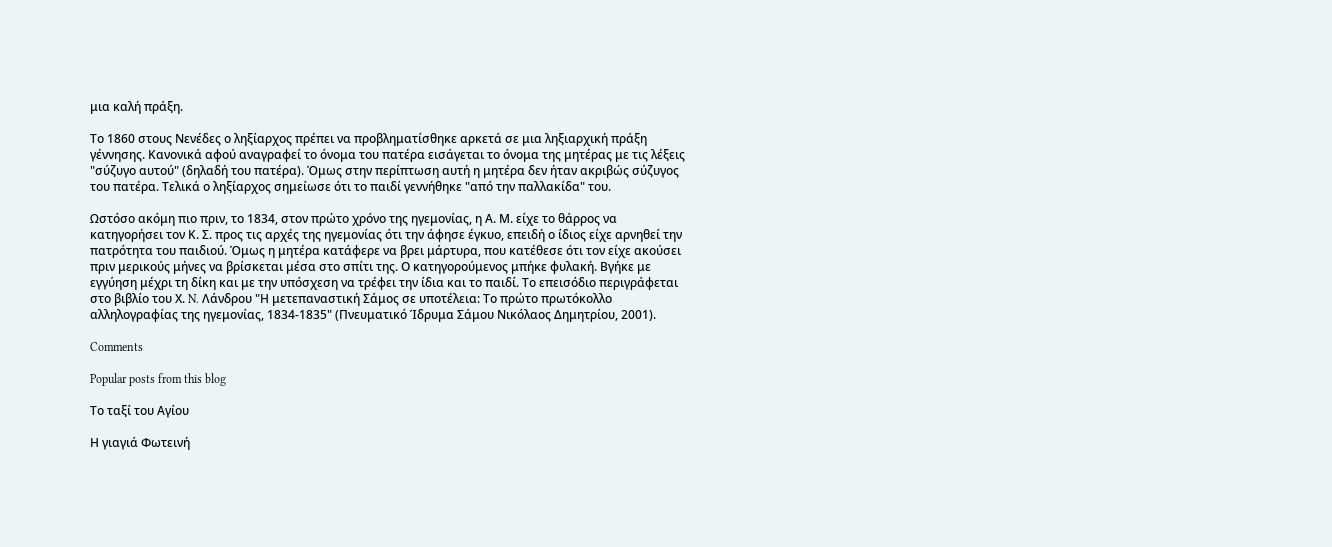μια καλή πράξη.

Το 1860 στους Νενέδες ο ληξίαρχος πρέπει να προβληματίσθηκε αρκετά σε μια ληξιαρχική πράξη γέννησης. Κανονικά αφού αναγραφεί το όνομα του πατέρα εισάγεται το όνομα της μητέρας με τις λέξεις "σύζυγο αυτού" (δηλαδή του πατέρα). Όμως στην περίπτωση αυτή η μητέρα δεν ήταν ακριβώς σύζυγος του πατέρα. Τελικά ο ληξίαρχος σημείωσε ότι το παιδί γεννήθηκε "από την παλλακίδα" του.

Ωστόσο ακόμη πιο πριν, το 1834, στον πρώτο χρόνο της ηγεμονίας, η Α. Μ. είχε το θάρρος να κατηγορήσει τον Κ. Σ. προς τις αρχές της ηγεμονίας ότι την άφησε έγκυο, επειδή ο ίδιος είχε αρνηθεί την πατρότητα του παιδιού. Όμως η μητέρα κατάφερε να βρει μάρτυρα, που κατέθεσε ότι τον είχε ακούσει πριν μερικούς μήνες να βρίσκεται μέσα στο σπίτι της. Ο κατηγορούμενος μπήκε φυλακή. Βγήκε με εγγύηση μέχρι τη δίκη και με την υπόσχεση να τρέφει την ίδια και το παιδί. Το επεισόδιο περιγράφεται στο βιβλίο του Χ. N. Λάνδρου "Η μετεπαναστική Σάμος σε υποτέλεια: Το πρώτο πρωτόκολλο αλληλογραφίας της ηγεμονίας, 1834‐1835" (Πνευματικό Ίδρυμα Σάμου Νικόλαος Δημητρίου, 2001).

Comments

Popular posts from this blog

Το ταξί του Αγίου

Η γιαγιά Φωτεινή